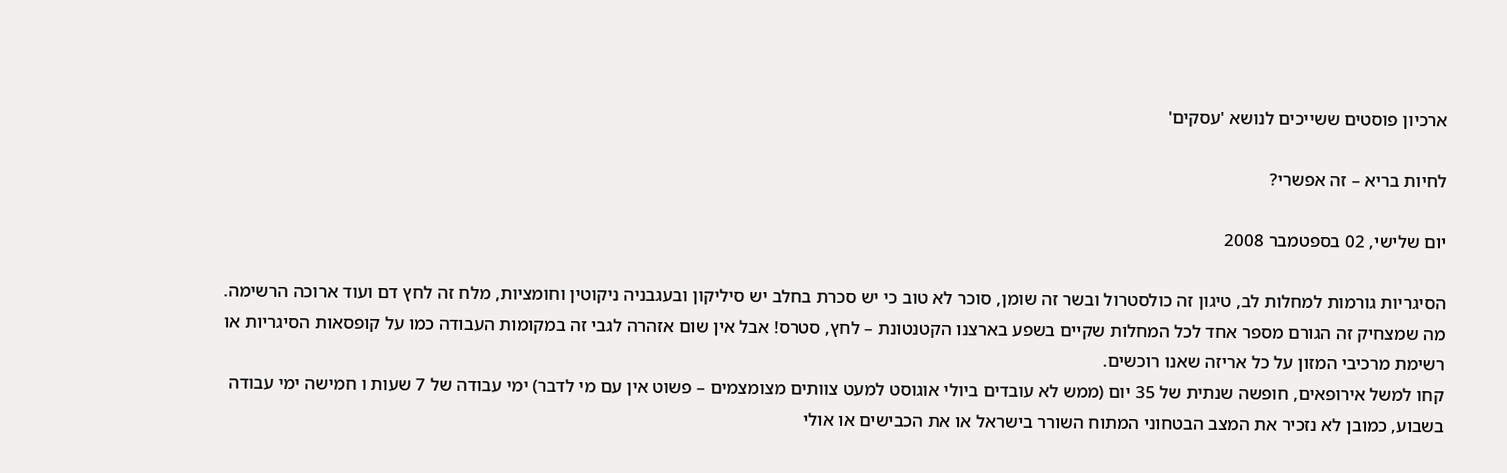ארכיון פוסטים ששייכים לנושא 'עסקים'

לחיות בריא – זה אפשרי?

יום שלישי, 02 בספטמבר 2008

הסיגריות גורמות למחלות לב, טיגון זה כולסטרול ובשר זה שומן, סוכר לא טוב כי יש סכרת בחלב יש סיליקון ובעגבניה ניקוטין וחומציות, מלח זה לחץ דם ועוד ארוכה הרשימה.
מה שמצחיק זה הגורם מספר אחד לכל המחלות שקיים בשפע בארצנו הקטנטונת – לחץ, סטרס! אבל אין שום אזהרה לגבי זה במקומות העבודה כמו על קופסאות הסיגריות או רשימת מרכיבי המזון על כל אריזה שאנו רוכשים.
קחו למשל אירופאים, חופשה שנתית של 35 יום (ממש לא עובדים ביולי אוגוסט למעט צוותים מצומצמים – פשוט אין עם מי לדבר) ימי עבודה של 7 שעות ו חמישה ימי עבודה בשבוע, כמובן לא נזכיר את המצב הבטחוני המתוח השורר בישראל או את הכבישים או אולי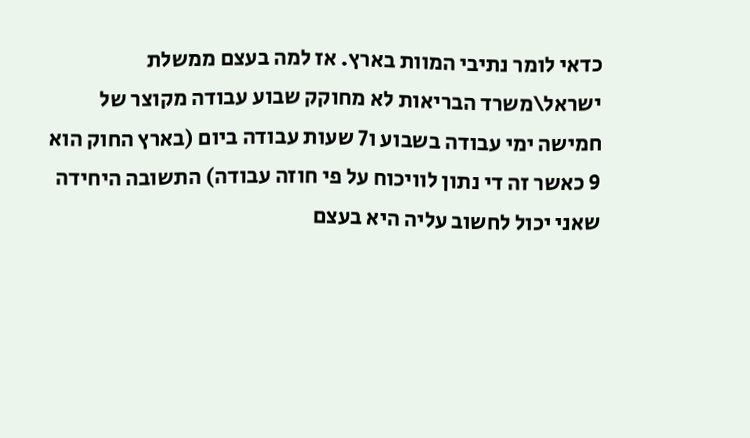כדאי לומר נתיבי המוות בארץ. אז למה בעצם ממשלת ישראל\משרד הבריאות לא מחוקק שבוע עבודה מקוצר של חמישה ימי עבודה בשבוע ו7 שעות עבודה ביום (בארץ החוק הוא 9 כאשר זה די נתון לוויכוח על פי חוזה עבודה) התשובה היחידה שאני יכול לחשוב עליה היא בעצם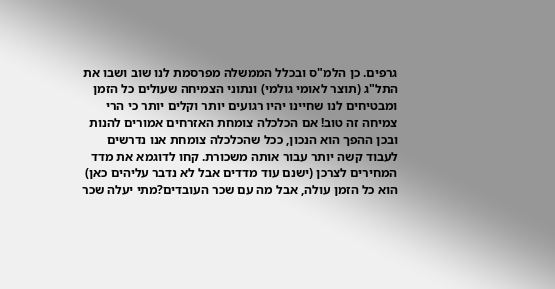גרפים. כן הלמ"ס ובכלל הממשלה מפרסמת לנו שוב ושבו את התל"ג (תוצר לאומי גולמי) ונתוני הצמיחה שעולים כל הזמן ומבטיחים לנו שחיינו יהיו רגועים יותר וקלים יותר כי הרי צמיחה זה טוב! אם הכלכלה צומחת האזרחים אמורים להנות ובכן ההפך הוא הנכון, ככל שהכלכלה צומחת אנו נדרשים לעבוד קשה יותר עבור אותה משכורת. קחו לדוגמא את מדד המחירים לצרכן (ישנם עוד מדדים אבל לא נדבר עליהים כאן) הוא כל הזמן עולה, אבל מה עם שכר העובדים?מתי יעלה שכר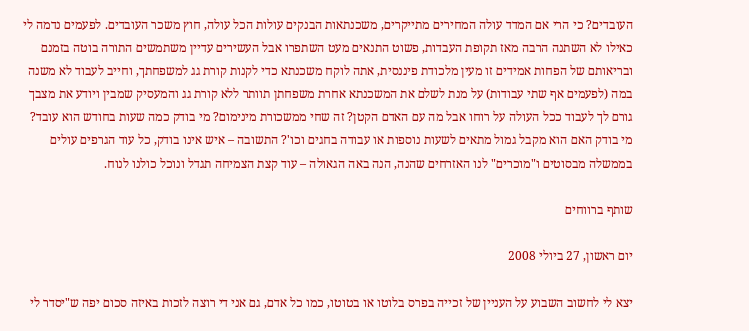העובדים? כי הרי אם המדד עולה המחירים מתייקרים, משכנתאות הבנקים עולות הכל עולה, חוץ משכר העובדים. לפעמים נדמה לי כאילו לא השתנה הרבה מאז תקופת העבדות, פשוט התנאים מעט השתפרו אבל העשירים עדיין משתמשים התורה בוטה בזמנם ובריאותם של הפחות אמידים זו מעין מלכודת פיננסית, אתה לוקח משכנתא כדי לקנות קורת גג למשפחתך, וחייב לעבוד לא משנה במה (לפעמים אף שתי עבודות) על מנת לשלם את המשכנתא אחרת משפחתן תוותר ללא קורת גג והמעסיק שמבין ויודע את מצבך גורם לך לעבוד ככל העולה על רוחו אבל מה עם האדם הקטן? זה שחי ממשכורת מינימום? מי בודק כמה שעות בחודש הוא עובד? מי בודק האם הוא מקבל גמול מתאים לשעות נוספות או עבודה בחגים וכו'? התשובה – איש אינו בודק, כל עוד הגרפים עולים בממשלה מבסוטים ו"מוכרים" לנו האזרחים שהנה, הנה באה הגאולה – עוד קצת הצמיחה תגדל ונוכל כולנו לנוח.

שותף ברווחים

יום ראשון, 27 ביולי 2008

יצא לי לחשוב השבוע על העניין של זכייה בפרס בלוטו או בטוטו, כמו כל אדם, גם אני די רוצה לזכות באיזה סכום יפה ש"יסדר לי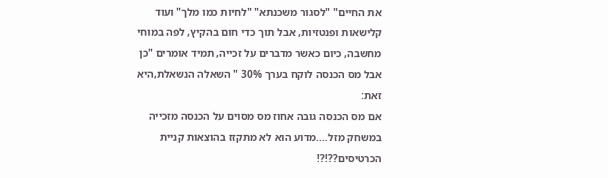את החיים" "לסגור משכנתא" "לחיות כמו מלך" ועוד קלישאות ופנטזיות, אבל תוך כדי חום בהקיץ, לפה במוחי מחשבה, כיום כאשר מדברים על זכייה, תמיד אומרים "כן אבל מס הכנסה לוקח בערך 30% " השאלה הנשאלת,היא זאת:
אם מס הכנסה גובה אחוז מס מסוים על הכנסה מזכייה במשחק מזל….מדוע הוא לא מתקזז בהוצאות קניית הכרטיסים??!?!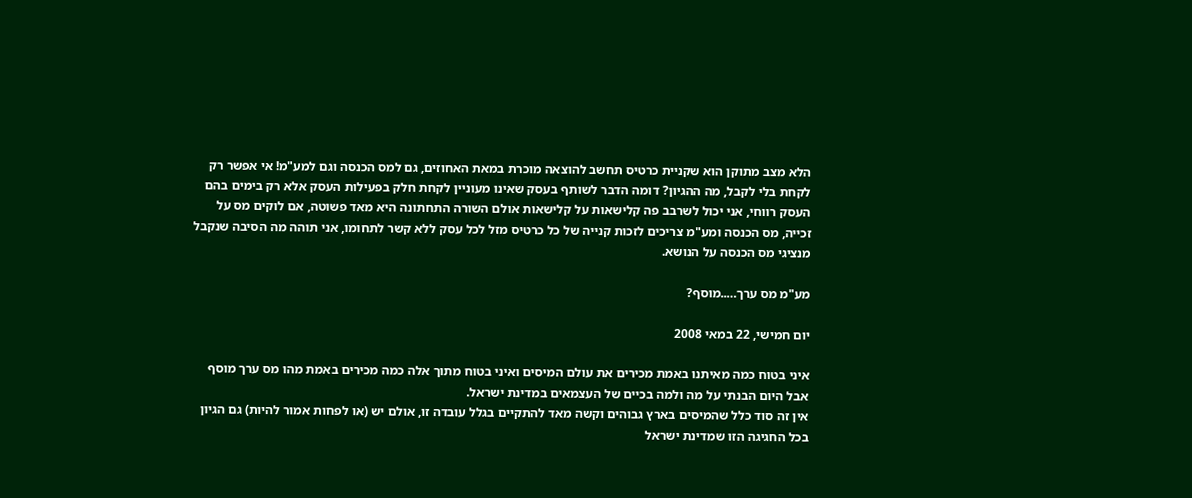הלא מצב מתוקן הוא שקניית כרטיס תחשב להוצאה מוכרת במאת האחוזים, גם למס הכנסה וגם למע"מ! אי אפשר רק לקחת בלי לקבל, מה ההגיון? דומה הדבר לשותף בעסק שאינו מעוניין לקחת חלק בפעילות העסק אלא רק בימים בהם העסק רווחי, אני יכול לשרבב פה קלישאות על קלישאות אולם השורה התחתונה היא מאד פשוטה, אם לוקים מס על זכייה, מס הכנסה ומע"מ צריכים לזכות קנייה של כל כרטיס מזל לכל עסק ללא קשר לתחומו, אני תוהה מה הסיבה שנקבל מנציגי מס הכנסה על הנושא.

מע"מ מס ערך…..מוסף?

יום חמישי, 22 במאי 2008

איני בטוח כמה מאיתנו באמת מכירים את עולם המיסים ואיני בטוח מתוך אלה כמה מכירים באמת מהו מס ערך מוסף אבל היום הבנתי על מה ולמה בכיים של העצמאים במדינת ישראל.
אין זה סוד כלל שהמיסים בארץ גבוהים וקשה מאד להתקיים בגלל עובדה זו, אולם יש (או לפחות אמור להיות) גם הגיון בכל החגיגה הזו שמדינת ישראל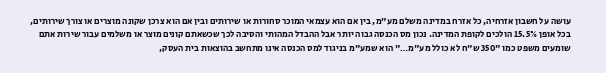עושה על חשבון אזרחיה, כל אזרח במדינה משלם מע"מ, בין אם הוא עצמאי המוכר סחורות או שירותים ובין אם הוא צרכן שקונה מוצרים או צורך שירותים, בכל אופן 15.5% הולכים לקופת המדינה. נכון מס הכנסה גבוה יותר אבל ההבדל המהותי והסיבה לכך שכשאתם קונים מוצר או משלמים עבור שירות אתם שומעים משפט כמו "350 ש"ח לא כולל מע"מ…" הוא שמע"מ בניגוד למס הכנסה אינו מתחשב בהוצאות בית העסק,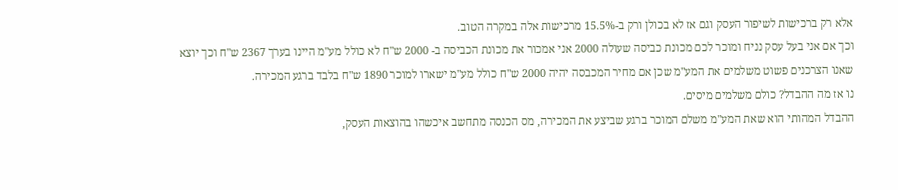אלא רק ברכישות לשיפור העסק וגם אז לא בכולן ורק ב-15.5% מרכישות אלה במקרה הטוב.
וכך אם אני בעל עסק נניח ומוכר לכם מכונת כביסה שעולה 2000 אני אמכור את מכונת הכביסה ב- 2000 ש"ח לא כולל מע"מ היינו בערך 2367 ש"ח וכך יוצא שאנו הצרכנים פשוט משלמים את המע"מ שכן אם מחיר המכבסה יהיה 2000 ש"ח כולל מע"מ ישארו למוכר 1890 ש"ח בלבד ברגע המכירה.
נו אז מה ההבדל? כולם משלמים מיסים.
ההבדל המהותי הוא שאת המע"מ משלם המוכר ברגע שביצע את המכירה, מס הכנסה מתחשב איכשהו בהוצאות העסק,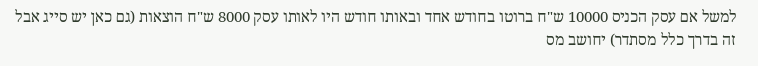למשל אם עסק הכניס 10000 ש"ח ברוטו בחודש אחד ובאותו חודש היו לאותו עסק 8000 ש"ח הוצאות (גם כאן יש סייג אבל זה בדרך כלל מסתדר) יחושב מס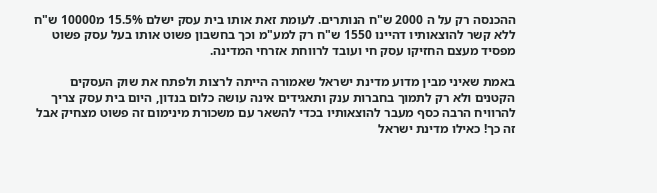ההכנסה רק על ה 2000 ש"ח הנותרים. לעומת זאת אותו בית עסק ישלם 15.5% מ10000 ש"ח ללא קשר להוצאותיו דהיינו 1550 ש"ח רק למע"מ וכך בחשבון פשוט אותו בעל עסק פשוט מפסיד מעצם החזיקו עסק חי ועובד לרווחת אזרחי המדינה.

באמת שאיני מבין מדוע מדינת ישראל שאמורה הייתה לרצות ולפתח את שוק העסקים הקטנים ולא רק לתמוך בחברות ענק ותאגידים אינה עושה כלום בנדון, היום בית עסק צריך להרוויח הרבה כסף מעבר להוצאותיו בכדי להשאר עם משכורת מינימום זה פשוט מצחיק אבל זה כך! כאילו מדינת ישראל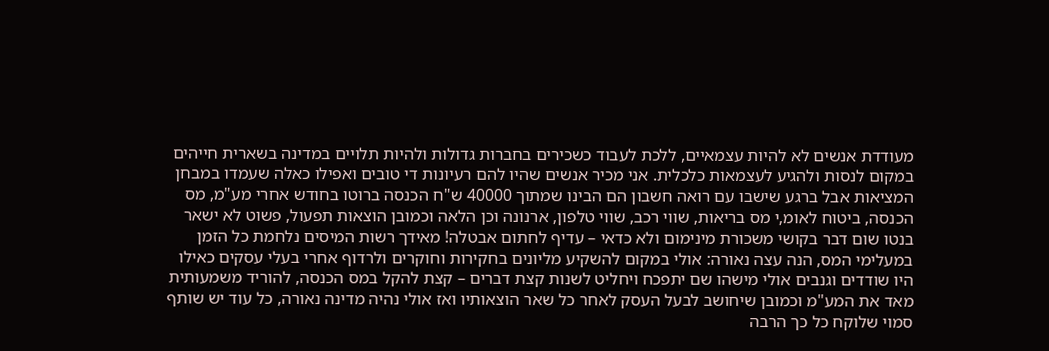מעודדת אנשים לא להיות עצמאיים, ללכת לעבוד כשכירים בחברות גדולות ולהיות תלויים במדינה בשארית חייהים במקום לנסות ולהגיע לעצמאות כלכלית. אני מכיר אנשים שהיו להם רעיונות די טובים ואפילו כאלה שעמדו במבחן המציאות אבל ברגע שישבו עם רואה חשבון הם הבינו שמתוך 40000 ש"ח הכנסה ברוטו בחודש אחרי מע"מ, מס הכנסה, ביטוח לאומ,י מס בריאות, שווי רכב, שווי טלפון, ארנונה וכן הלאה וכמובן הוצאות תפעול, פשוט לא ישאר בנטו שום דבר בקושי משכורת מינימום ולא כדאי – עדיף לחתום אבטלה! מאידך רשות המיסים נלחמת כל הזמן במעלימי המס, הנה עצה נאורה: אולי במקום להשקיע מליונים בחקירות וחוקרים ולרדוף אחרי בעלי עסקים כאילו היו שודדים וגנבים אולי מישהו שם יתפכח ויחליט לשנות קצת דברים – קצת להקל במס הכנסה, להוריד משמעותית מאד את המע"מ וכמובן שיחושב לבעל העסק לאחר כל שאר הוצאותיו ואז אולי נהיה מדינה נאורה, כל עוד יש שותף סמוי שלוקח כל כך הרבה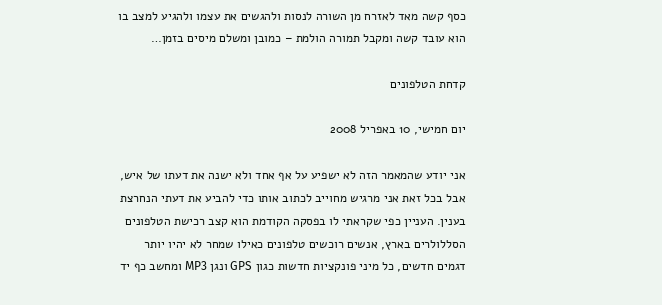כסף קשה מאד לאזרח מן השורה לנסות ולהגשים את עצמו ולהגיע למצב בו הוא עובד קשה ומקבל תמורה הולמת – כמובן ומשלם מיסים בזמן…

קדחת הטלפונים

יום חמישי, 10 באפריל 2008

אני יודע שהמאמר הזה לא ישפיע על אף אחד ולא ישנה את דעתו של איש, אבל בכל זאת אני מרגיש מחוייב לכתוב אותו כדי להביע את דעתי הנחרצת בענין. העניין כפי שקראתי לו בפסקה הקודמת הוא קצב רכישת הטלפונים הסללולרים בארץ, אנשים רוכשים טלפונים כאילו שמחר לא יהיו יותר דגמים חדשים, כל מיני פונקציות חדשות כגון GPS ונגן MP3 ומחשב כף יד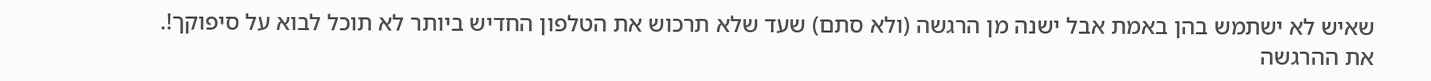שאיש לא ישתמש בהן באמת אבל ישנה מן הרגשה (ולא סתם) שעד שלא תרכוש את הטלפון החדיש ביותר לא תוכל לבוא על סיפוקך!.
את ההרגשה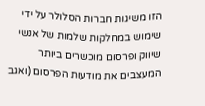הזו משיגות חברות הסלולר על ידי שימוש במחלקות שלמות של אנשי שיווק ופרסום מוכשרים ביותר המעצבים את מודעות הפרסום (ואגב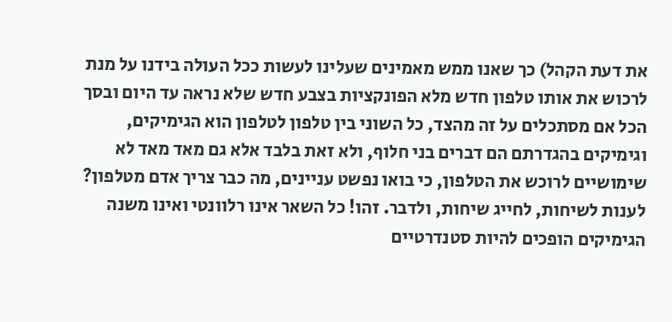את דעת הקהל) כך שאנו ממש מאמינים שעלינו לעשות ככל העולה בידנו על מנת לרכוש את אותו טלפון חדש מלא הפונקציות בצבע חדש שלא נראה עד היום ובסך הכל אם מסתכלים על זה מהצד, כל השוני בין טלפון לטלפון הוא הגימיקים, וגימיקים בהגדרתם הם דברים בני חלוף, ולא זאת בלבד אלא גם מאד מאד לא שימושיים לרוכש את הטלפון, כי בואו נפשט עניינים, מה כבר צריך אדם מטלפון? לענות לשיחות, לחייג שיחות, ולדבר. זהו! כל השאר אינו רלוונטי ואינו משנה הגימיקים הופכים להיות סטנדרטיים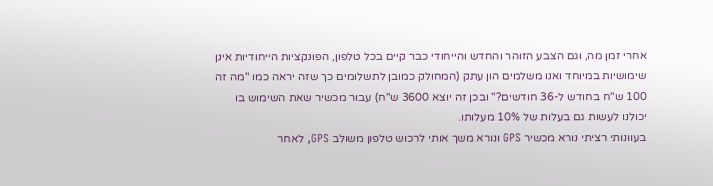אחרי זמן מה, וגם הצבע הזוהר והחדש והייחודי כבר קיים בכל טלפון, הפונקציות הייחודיות אינן שימושיות במיוחד ואנו משלמים הון עתק (המחולק כמובן לתשלומים כך שזה יראה כמו "מה זה 100 ש"ח בחודש ל-36 חודשים?" ובכן זה יוצא 3600 ש"ח) עבור מכשיר שאת השימוש בו יכולנו לעשות גם בעלות של 10% מעלותו.
בעוונותי רציתי נורא מכשיר GPS ונורא משך אותי לרכוש טלפון משולב GPS, לאחר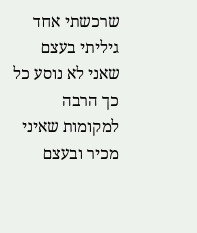שרכשתי אחד גיליתי בעצם שאני לא נוסע כל כך הרבה למקומות שאיני מכיר ובעצם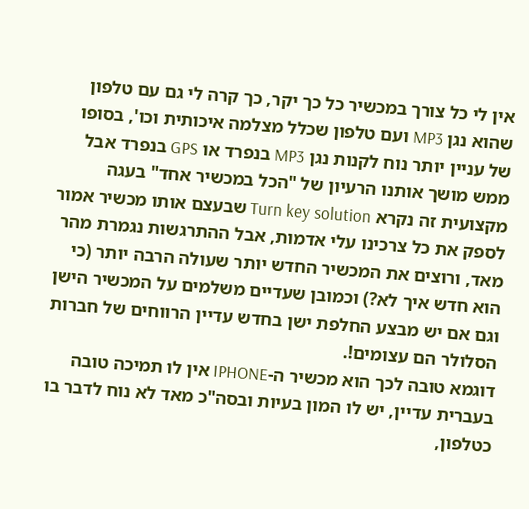אין לי כל צורך במכשיר כל כך יקר, כך קרה לי גם עם טלפון שהוא נגן MP3 ועם טלפון שכלל מצלמה איכותית וכו', בסופו של עניין יותר נוח לקנות נגן MP3 בנפרד או GPS בנפרד אבל ממש מושך אותנו הרעיון של "הכל במכשיר אחד" בעגה מקצועית זה נקרא Turn key solution שבעצם אותו מכשיר אמור לספק את כל צרכינו עלי אדמות, אבל ההתרגשות נגמרת מהר מאד, ורוצים את המכשיר החדש יותר שעולה הרבה יותר (כי הוא חדש איך לא?) וכמובן שעדיים משלמים על המכשיר הישן וגם אם יש מבצע החלפת ישן בחדש עדיין הרווחים של חברות הסלולר הם עצומים!.
דוגמא טובה לכך הוא מכשיר ה-IPHONE אין לו תמיכה טובה בעברית עדיין, יש לו המון בעיות ובסה"כ מאד לא נוח לדבר בו כטלפון,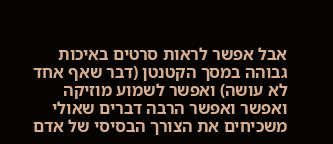אבל אפשר לראות סרטים באיכות גבוהה במסך הקטנטן (דבר שאף אחד לא עושה) ואפשר לשמוע מוזיקה ואפשר ואפשר הרבה דברים שאולי משכיחים את הצורך הבסיסי של אדם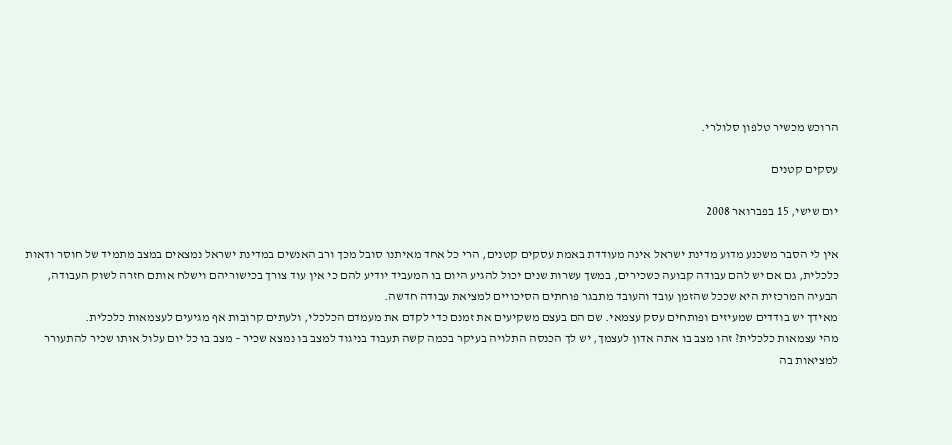הרוכש מכשיר טלפון סלולרי.

עסקים קטנים

יום שישי, 15 בפברואר 2008

אין לי הסבר משכנע מדוע מדינת ישראל אינה מעודדת באמת עסקים קטנים, הרי כל אחד מאיתנו סובל מכך ורב האנשים במדינת ישראל נמצאים במצב מתמיד של חוסר ודאות כלכלית, גם אם יש להם עבודה קבועה כשכירים, במשך עשרות שנים יכול להגיע היום בו המעביד יודיע להם כי אין עוד צורך בכישוריהם וישלח אותם חזרה לשוק העבודה, הבעיה המרכזית היא שככל שהזמן עובד והעובד מתבגר פוחתים הסיכויים למציאת עבודה חדשה.
מאידך יש בודדים שמעיזים ופותחים עסק עצמאי. שם הם בעצם משקיעים את זמנם כדי לקדם את מעמדם הכלכלי, ולעתים קרובות אף מגיעים לעצמאות כלכלית.
מהי עצמאות כלכלית? זהו מצב בו אתה אדון לעצמך, יש לך הכנסה התלויה בעיקר בכמה קשה תעבוד בניגוד למצב בו נמצא שכיר – מצב בו כל יום עלול אותו שכיר להתעורר למציאות בה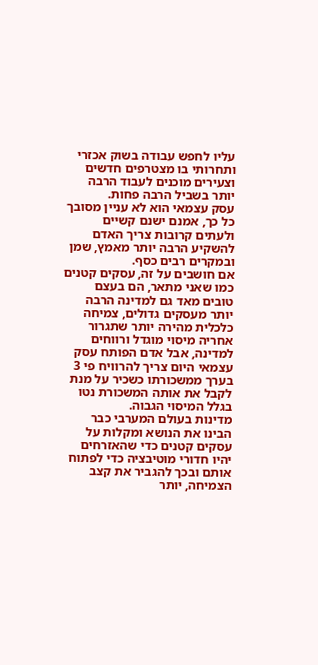עליו לחפש עבודה בשוק אכזרי ותחרותי בו מצטרפים חדשים וצעירים מוכנים לעבוד הרבה יותר בשביל הרבה פחות.
עסק עצמאי הוא לא עניין מסובך כל כך, אמנם ישנם קשיים ולעתים קרובות צריך האדם להשקיע הרבה יותר מאמץ, שמן ובמקרים רבים כסף.
אם חושבים על זה, עסקים קטנים כמו שאני מתאר, הם בעצם טובים מאד גם למדינה הרבה יותר מעסקים גדולים, צמיחה כלכלית מהירה יותר שתגרור אחריה מיסוי מוגדל ורווחים למדינה, אבל אדם הפותח עסק עצמאי היום צריך להרוויח פי 3 בערך ממשכורתו כשכיר על מנת לקבל את אותה המשכורת נטו בגלל המיסוי הגבוה.
מדינות בעולם המערבי כבר הבינו את הנושא ומקלות על עסקים קטנים כדי שהאזרחים יהיו חדורי מוטיבציה כדי לפתוח אותם ובכך להגביר את קצב הצמיחה, יותר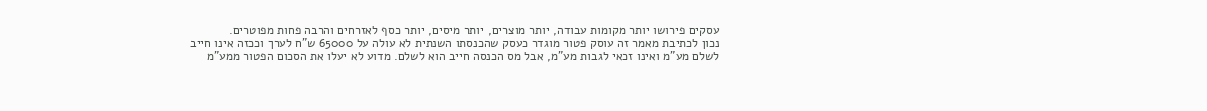עסקים פירושו יותר מקומות עבודה, יותר מוצרים, יותר מיסים, יותר כסף לאזרחים והרבה פחות מפוטרים.
נכון לכתיבת מאמר זה עוסק פטור מוגדר כעסק שהכנסתו השנתית לא עולה על 65000 ש"ח לערך וככזה אינו חייב לשלם מע"מ ואינו זכאי לגבות מע"מ, אבל מס הכנסה חייב הוא לשלם. מדוע לא יעלו את הסכום הפטור ממע"מ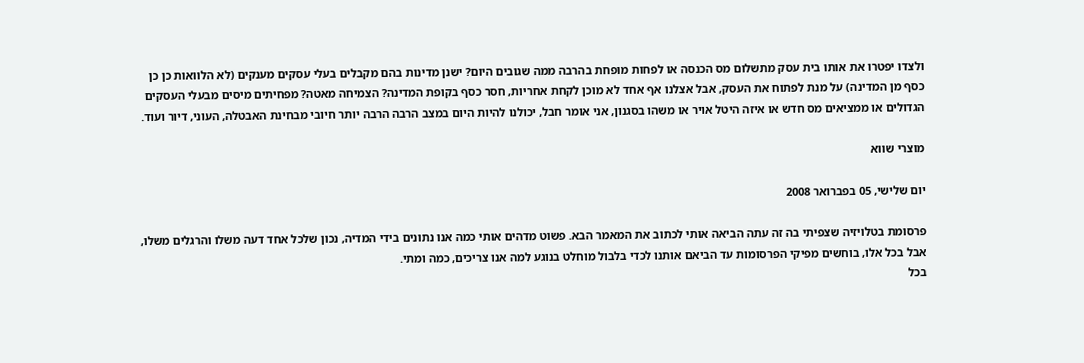ולצדו יפטרו את אותו בית עסק מתשלום מס הכנסה או לפחות מופחת בהרבה ממה שגובים היום? ישנן מדינות בהם מקבלים בעלי עסקים מענקים (לא הלוואות כן כן כסף מן המדינה) על מנת לפתוח את העסק, אבל אצלנו אף אחד לא מוכן לקחת אחריות, חסר כסף בקופת המדינה? הצמיחה מאטה? מפחיתים מיסים מבעלי העסקים הגדולים או ממציאים מס חדש או איזה היטל אויר או משהו בסגנון, אני אומר חבל, יכולנו להיות היום במצב הרבה הרבה יותר חיובי מבחינת האבטלה, העוני, דיור ועוד.

מוצרי שווא

יום שלישי, 05 בפברואר 2008

פרסומת בטלויזיה שצפיתי בה זה עתה הביאה אותי לכתוב את המאמר הבא. פשוט מדהים אותי כמה אנו נתונים בידי המדיה, נכון שלכל אחד דעה משלו והרגלים משלו, אבל בכל אלו, בוחשים מפיקי הפרסומות עד הביאם אותנו לכדי בלבול מוחלט בנוגע למה אנו צריכים, כמה ומתי.
בכל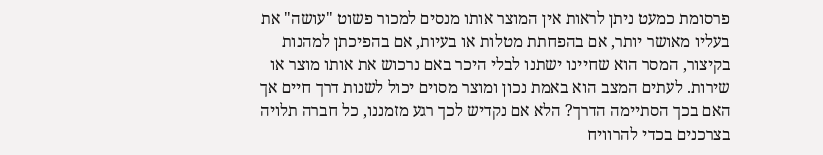פרסומת כמעט ניתן לראות אין המוצר אותו מנסים למכור פשוט "עושה" את בעליו מאושר יותר, אם בהפחתת מטלות או בעיות, אם בהפיכתן למהנות בקיצור, המסר הוא שחיינו ישתנו לבלי היכר באם נרכוש את אותו מוצר או שירות. לעתים המצב הוא באמת נכון ומוצר מסוים יכול לשנות דרך חיים אך האם בכך הסתיימה הדרך? הלא אם נקדיש לכך רגע מזמננו, כל חברה תלויה בצרכנים בכדי להרוויח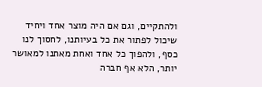ולהתקיים, וגם אם היה מוצר אחד ויחיד שיכול לפתור את כל בעיותנו, לחסוך לנו כסף, ולהפוך כל אחד ואחת מאתנו למאושר יותר, הלא אף חברה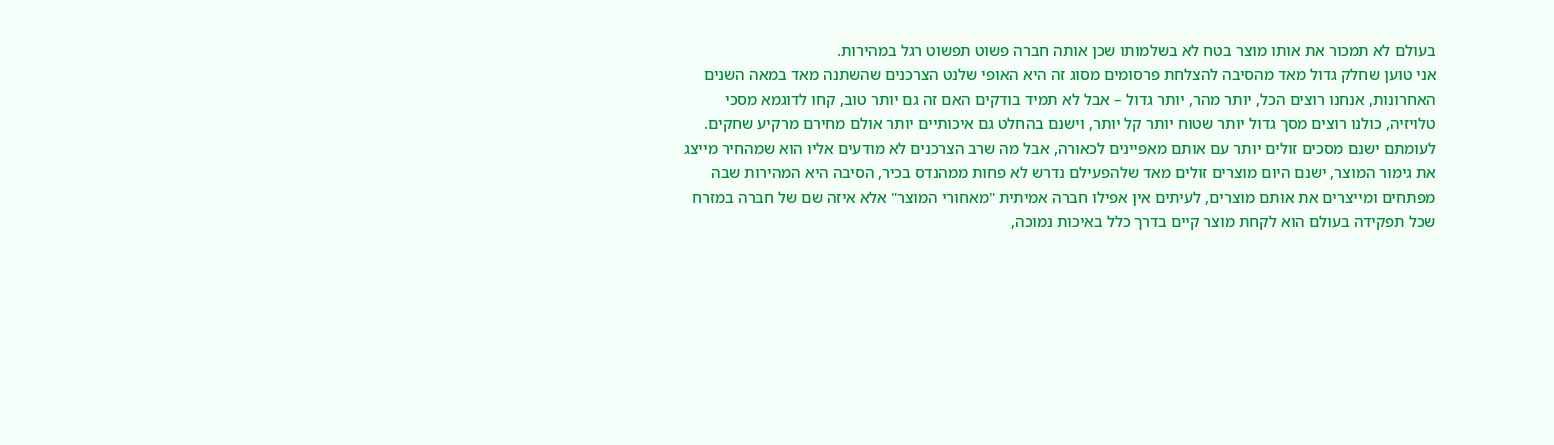בעולם לא תמכור את אותו מוצר בטח לא בשלמותו שכן אותה חברה פשוט תפשוט רגל במהירות.
אני טוען שחלק גדול מאד מהסיבה להצלחת פרסומים מסוג זה היא האופי שלנט הצרכנים שהשתנה מאד במאה השנים האחרונות, אנחנו רוצים הכל, יותר מהר, יותר גדול – אבל לא תמיד בודקים האם זה גם יותר טוב, קחו לדוגמא מסכי טלויזיה, כולנו רוצים מסך גדול יותר שטוח יותר קל יותר, וישנם בהחלט גם איכותיים יותר אולם מחירם מרקיע שחקים. לעומתם ישנם מסכים זולים יותר עם אותם מאפיינים לכאורה, אבל מה שרב הצרכנים לא מודעים אליו הוא שמהחיר מייצג את גימור המוצר, ישנם היום מוצרים זולים מאד שלהפעילם נדרש לא פחות ממהנדס בכיר, הסיבה היא המהירות שבה מפתחים ומייצרים את אותם מוצרים, לעיתים אין אפילו חברה אמיתית "מאחורי המוצר" אלא איזה שם של חברה במזרח שכל תפקידה בעולם הוא לקחת מוצר קיים בדרך כלל באיכות נמוכה,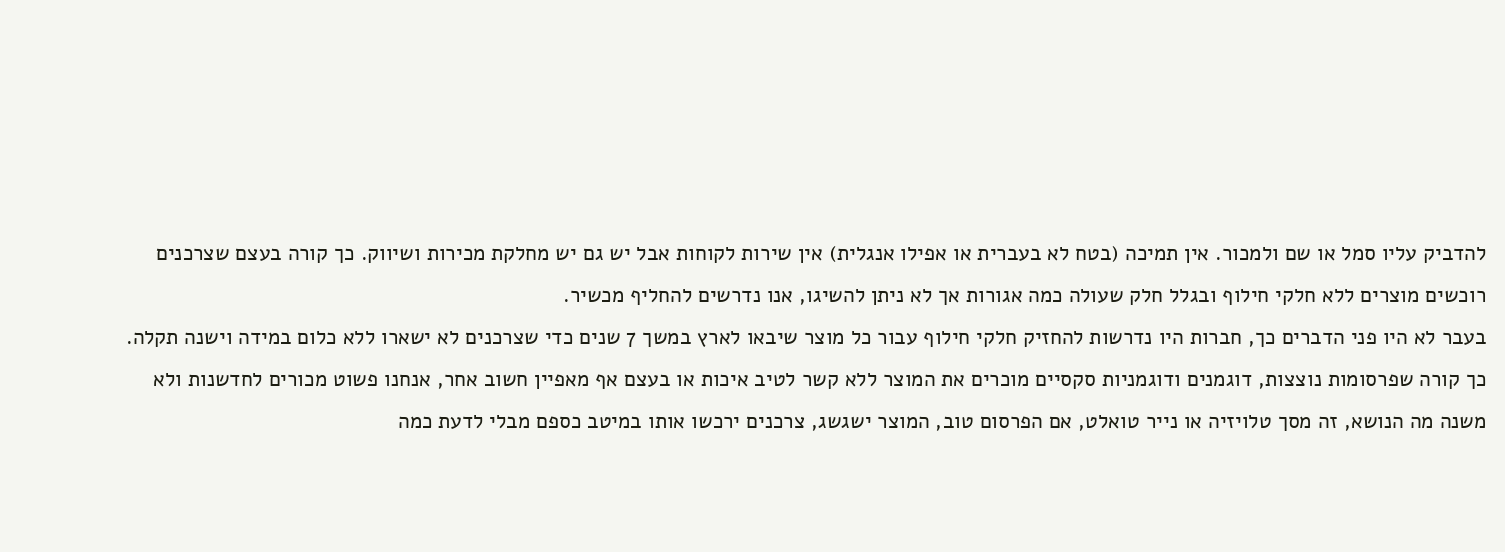להדביק עליו סמל או שם ולמכור. אין תמיכה (בטח לא בעברית או אפילו אנגלית) אין שירות לקוחות אבל יש גם יש מחלקת מכירות ושיווק. כך קורה בעצם שצרכנים רוכשים מוצרים ללא חלקי חילוף ובגלל חלק שעולה כמה אגורות אך לא ניתן להשיגו, אנו נדרשים להחליף מכשיר.
בעבר לא היו פני הדברים כך, חברות היו נדרשות להחזיק חלקי חילוף עבור כל מוצר שיבאו לארץ במשך 7 שנים כדי שצרכנים לא ישארו ללא כלום במידה וישנה תקלה.
כך קורה שפרסומות נוצצות, דוגמנים ודוגמניות סקסיים מוכרים את המוצר ללא קשר לטיב איכות או בעצם אף מאפיין חשוב אחר, אנחנו פשוט מכורים לחדשנות ולא משנה מה הנושא, זה מסך טלויזיה או נייר טואלט, אם הפרסום טוב, המוצר ישגשג, צרכנים ירכשו אותו במיטב כספם מבלי לדעת כמה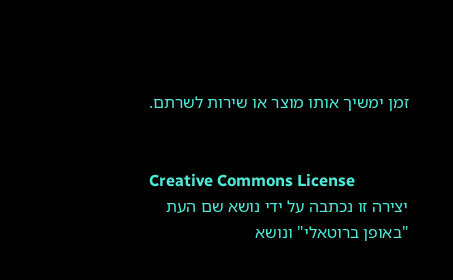זמן ימשיך אותו מוצר או שירות לשרתם.


Creative Commons License
יצירה זו נכתבה על ידי נושא שם העת "באופן ברוטאלי" ונושא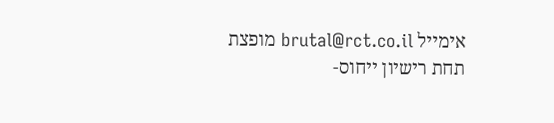אימייל brutal@rct.co.il מופצת תחת רישיון ייחוס-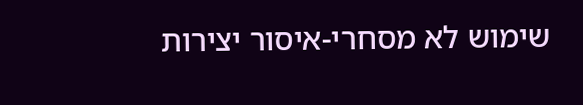שימוש לא מסחרי-איסור יצירות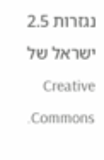נגזרות 2.5 ישראל של Creative Commons.